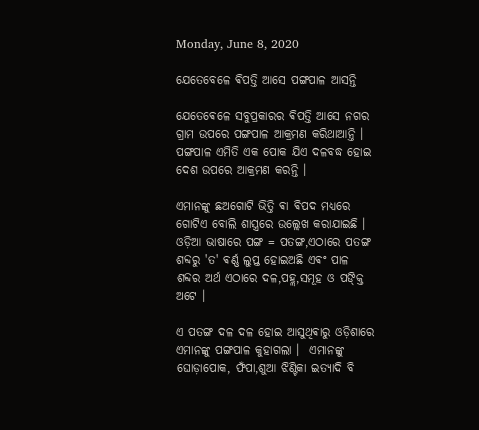Monday, June 8, 2020

ଯେତେବେଳେ ଵିପତ୍ତି ଆସେ ପଙ୍ଗପାଳ ଆସନ୍ତି

ଯେତେଵେଳେ ସବୁପ୍ରକାରର ଵିପତ୍ତି ଆସେ ନଗର ଗ୍ରାମ ଉପରେ ପଙ୍ଗପାଳ ଆକ୍ରମଣ କରିଥାଆନ୍ତି । ପଙ୍ଗପାଳ ଏମିତି ଏକ ପୋକ ଯିଏ ଦଳବଦ୍ଧ ହୋଇ ଦେଶ ଉପରେ ଆକ୍ରମଣ କରନ୍ତି ।

ଏମାନଙ୍କୁ ଛଅଗୋଟି ଭିତ୍ତି ଵା ଵିପଦ ମଧ୍ୟରେ ଗୋଟିଏ ବୋଲି ଶାସ୍ତ୍ରରେ ଉଲ୍ଲେଖ କରାଯାଇଛି । ଓଡ଼ିଆ ଭାଷାରେ ପଙ୍ଗ = ପତଙ୍ଗ,ଏଠାରେ ପତଙ୍ଗ ଶବ୍ଦରୁ 'ତ' ଵର୍ଣ୍ଣ ଲୁପ୍ତ ହୋଇଅଛି ଏଵଂ ପାଳ ଶବ୍ଦର ଅର୍ଥ ଏଠାରେ ଦଳ,ପହ୍ଲ,ସମୂହ ଓ ପଙ୍କ୍ତି ଅଟେ ।

ଏ ପତଙ୍ଗ ଦଳ ଦଳ ହୋଇ ଆସୁଥିଵାରୁ ଓଡ଼ିଶାରେ ଏମାନଙ୍କୁ ପଙ୍ଗପାଳ କୁହାଗଲା ।  ଏମାନଙ୍କୁ ଘୋଡ଼ାପୋକ, ଫଁପା,ଶୁଆ ଝିଣ୍ଟିକା ଇତ୍ୟାଦି ବି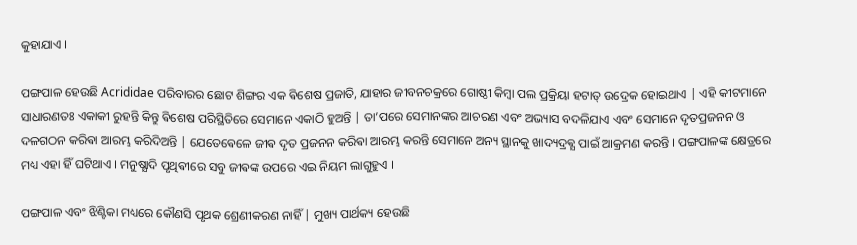କୁହାଯାଏ ।

ପଙ୍ଗପାଳ ହେଉଛି Acrididae ପରିବାରର ଛୋଟ ଶିଙ୍ଗର ଏକ ଵିଶେଷ ପ୍ରଜାତି, ଯାହାର ଜୀବନଚକ୍ରରେ ଗୋଷ୍ଠୀ କିମ୍ବା ପଲ ପ୍ରକ୍ରିୟା ହଟାତ୍ ଉଦ୍ରେକ ହୋଇଥାଏ | ଏହି କୀଟମାନେ ସାଧାରଣତଃ ଏକାକୀ ରୁହନ୍ତି କିନ୍ତୁ ଵିଶେଷ ପରିସ୍ଥିତିରେ ସେମାନେ ଏକାଠି ହୁଅନ୍ତି | ତା’ପରେ ସେମାନଙ୍କର ଆଚରଣ ଏବଂ ଅଭ୍ୟାସ ବଦଳିଯାଏ ଏବଂ ସେମାନେ ଦୃତପ୍ରଜନନ ଓ ଦଳଗଠନ କରିଵା ଆରମ୍ଭ କରିଦିଅନ୍ତି | ଯେତେଵେଳେ ଜୀଵ ଦୃତ ପ୍ରଜନନ କରିଵା ଆରମ୍ଭ କରନ୍ତି ସେମାନେ ଅନ୍ୟ ସ୍ଥାନକୁ ଖାଦ୍ୟଦ୍ରଵ୍ଯ ପାଇଁ ଆକ୍ରମଣ କରନ୍ତି । ପଙ୍ଗପାଳଙ୍କ କ୍ଷେତ୍ରରେ ମଧ୍ୟ ଏହା ହିଁ ଘଟିଥାଏ । ମନୁଷ୍ଯାଦି ପୃଥିଵୀରେ ସବୁ ଜୀଵଙ୍କ ଉପରେ ଏଇ ନିୟମ ଲାଗୁହୁଏ ।

ପଙ୍ଗପାଳ ଏବଂ ଝିଣ୍ଟିକା ମଧ୍ୟରେ କୌଣସି ପୃଥକ ଶ୍ରେଣୀକରଣ ନାହିଁ | ମୁଖ୍ୟ ପାର୍ଥକ୍ୟ ହେଉଛି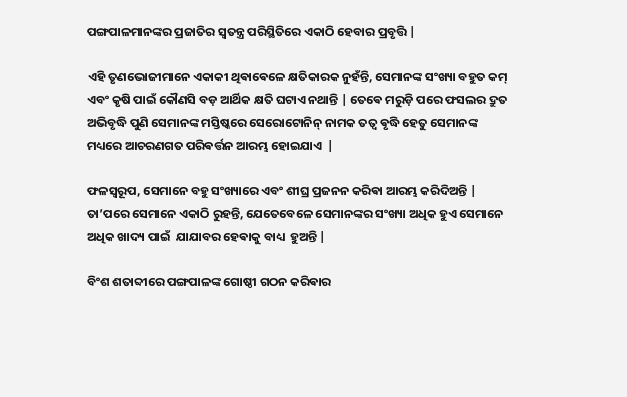ପଙ୍ଗପାଳମାନଙ୍କର ପ୍ରଜାତିର ସ୍ୱତନ୍ତ୍ର ପରିସ୍ଥିତିରେ ଏକାଠି ହେବାର ପ୍ରବୃତ୍ତି |

ଏହି ତୃଣଭୋଜୀମାନେ ଏକାକୀ ଥିଵାଵେଳେ କ୍ଷତିକାରକ ନୁହଁନ୍ତି, ସେମାନଙ୍କ ସଂଖ୍ୟା ବହୁତ କମ୍ ଏବଂ କୃଷି ପାଇଁ କୌଣସି ବଡ଼ ଆର୍ଥିକ କ୍ଷତି ଘଟାଏ ନଥାନ୍ତି | ତେଵେ ମରୁଡ଼ି ପରେ ଫସଲର ଦ୍ରୁତ ଅଭିବୃଦ୍ଧି ପୁଣି ସେମାନଙ୍କ ମସ୍ତିଷ୍କରେ ସେରୋଟୋନିନ୍ ନାମକ ତତ୍ଵ ଵୃଦ୍ଧି ହେତୁ ସେମାନଙ୍କ ମଧ୍ୟରେ ଆଚରଣଗତ ପରିଵର୍ତ୍ତନ ଆରମ୍ଭ ହୋଇଯାଏ  |

ଫଳସ୍ୱରୂପ, ସେମାନେ ବହୁ ସଂଖ୍ୟାରେ ଏବଂ ଶୀଘ୍ର ପ୍ରଜନନ କରିଵା ଆରମ୍ଭ କରିଦିଅନ୍ତି | ତା’ପରେ ସେମାନେ ଏକାଠି ରୁହନ୍ତି, ଯେତେବେଳେ ସେମାନଙ୍କର ସଂଖ୍ୟା ଅଧିକ ହୁଏ ସେମାନେ ଅଧିକ ଖାଦ୍ୟ ପାଇଁ  ଯାଯାବର ହେଵାକୁ ବାଧ୍ୟ  ହୁଅନ୍ତି |

ବିଂଶ ଶତାବ୍ଦୀରେ ପଙ୍ଗପାଳଙ୍କ ଗୋଷ୍ଠୀ ଗଠନ କରିଵାର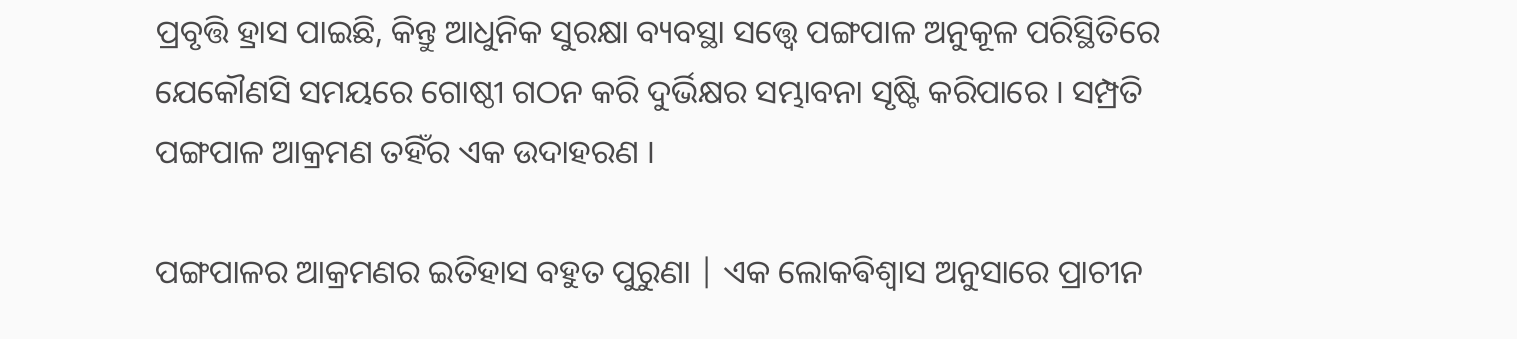ପ୍ରବୃତ୍ତି ହ୍ରାସ ପାଇଛି, କିନ୍ତୁ ଆଧୁନିକ ସୁରକ୍ଷା ବ୍ୟବସ୍ଥା ସତ୍ତ୍ୱେ ପଙ୍ଗପାଳ ଅନୁକୂଳ ପରିସ୍ଥିତିରେ ଯେକୌଣସି ସମୟରେ ଗୋଷ୍ଠୀ ଗଠନ କରି ଦୁର୍ଭିକ୍ଷର ସମ୍ଭାବନା ସୃଷ୍ଟି କରିପାରେ । ସମ୍ପ୍ରତି ପଙ୍ଗପାଳ ଆକ୍ରମଣ ତହିଁର ଏକ ଉଦାହରଣ ।

ପଙ୍ଗପାଳର ଆକ୍ରମଣର ଇତିହାସ ବହୁତ ପୁରୁଣା | ଏକ ଲୋକଵିଶ୍ଵାସ ଅନୁସାରେ ପ୍ରାଚୀନ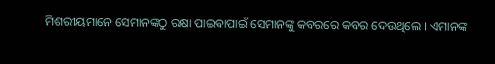ମିଶରୀୟମାନେ ସେମାନଙ୍କଠୁ ରକ୍ଷା ପାଇଵାପାଇଁ ସେମାନଙ୍କୁ କବରରେ କବର ଦେଉଥିଲେ । ଏମାନଙ୍କ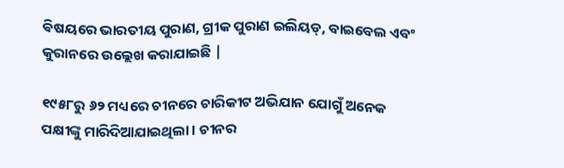ଵିଷୟରେ ଭାରତୀୟ ପୁରାଣ, ଗ୍ରୀକ ପୁରାଣ ଇଲିୟଡ୍, ବାଇବେଲ ଏବଂ କୁରାନରେ ଉଲ୍ଲେଖ କରାଯାଇଛି |

୧୯୫୮ରୁ ୬୨ ମଧ୍ୟରେ ଚୀନରେ ଚାରିକୀଟ ଅଭିଯାନ ଯୋଗୁଁ ଅନେକ ପକ୍ଷୀଙ୍କୁ ମାରିଦିଆଯାଇଥିଲା । ଚୀନର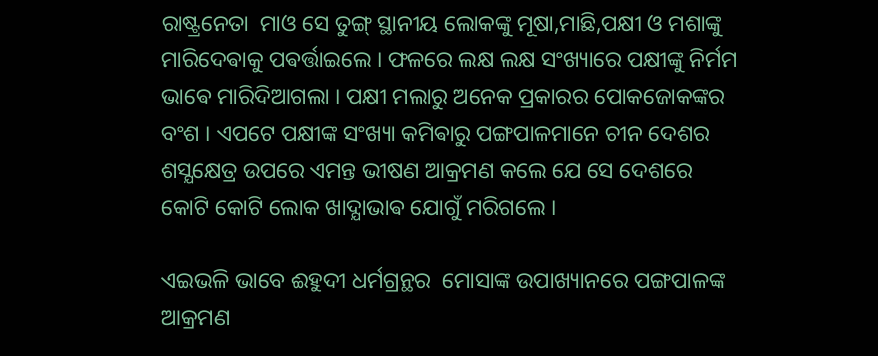ରାଷ୍ଟ୍ରନେତା  ମାଓ ସେ ତୁଙ୍ଗ୍ ସ୍ଥାନୀୟ ଲୋକଙ୍କୁ ମୂଷା,ମାଛି,ପକ୍ଷୀ ଓ ମଶାଙ୍କୁ ମାରିଦେଵାକୁ ପଵର୍ତ୍ତାଇଲେ । ଫଳରେ ଲକ୍ଷ ଲକ୍ଷ ସଂଖ୍ୟାରେ ପକ୍ଷୀଙ୍କୁ ନିର୍ମମ ଭାଵେ ମାରିଦିଆଗଲା । ପକ୍ଷୀ ମଲାରୁ ଅନେକ ପ୍ରକାରର ପୋକଜୋକଙ୍କର ବଂଶ । ଏପଟେ ପକ୍ଷୀଙ୍କ ସଂଖ୍ୟା କମିଵାରୁ ପଙ୍ଗପାଳମାନେ ଚୀନ ଦେଶର ଶସ୍ଯକ୍ଷେତ୍ର ଉପରେ ଏମନ୍ତ ଭୀଷଣ ଆକ୍ରମଣ କଲେ ଯେ ସେ ଦେଶରେ କୋଟି କୋଟି ଲୋକ ଖାଦ୍ଯାଭାଵ ଯୋଗୁଁ ମରିଗଲେ ।

ଏଇଭଳି ଭାବେ ଈହୁଦୀ ଧର୍ମଗ୍ରନ୍ଥର  ମୋସାଙ୍କ ଉପାଖ୍ୟାନରେ ପଙ୍ଗପାଳଙ୍କ ଆକ୍ରମଣ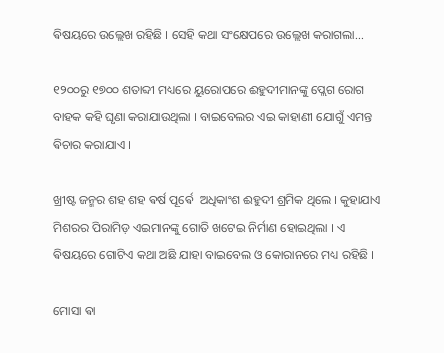ଵିଷୟରେ ଉଲ୍ଲେଖ ରହିଛି । ସେହି କଥା ସଂକ୍ଷେପରେ ଉଲ୍ଲେଖ କରାଗଲା...

୧୨୦୦ରୁ ୧୭୦୦ ଶତାବ୍ଦୀ ମଧ୍ୟରେ ୟୁରୋପରେ ଈହୁଦୀମାନଙ୍କୁ ପ୍ଲେଗ ରୋଗ ବାହକ କହି ଘୃଣା କରାଯାଉଥିଲା । ବାଇବେଲର ଏଇ କାହାଣୀ ଯୋଗୁଁ ଏମନ୍ତ ଵିଚାର କରାଯାଏ ।

ଖ୍ରୀଷ୍ଟ ଜନ୍ମର ଶହ ଶହ ଵର୍ଷ ପୂର୍ଵେ  ଅଧିକାଂଶ ଈହୁଦୀ ଶ୍ରମିକ ଥିଲେ । କୁହାଯାଏ ମିଶରର ପିରାମିଡ଼ ଏଇମାନଙ୍କୁ ଗୋତି ଖଟେଇ ନିର୍ମାଣ ହୋଇଥିଲା । ଏ ଵିଷୟରେ ଗୋଟିଏ କଥା ଅଛି ଯାହା ବାଇବେଲ ଓ କୋରାନରେ ମଧ୍ୟ ରହିଛି ।

ମୋସା ଵା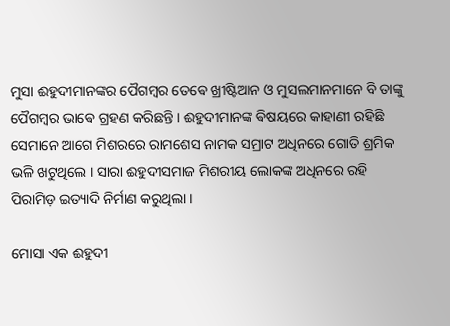ମୁସା ଈହୁଦୀମାନଙ୍କର ପୈଗମ୍ବର ତେଵେ ଖ୍ରୀଷ୍ଟିଆନ ଓ ମୁସଲମାନମାନେ ବି ତାଙ୍କୁ ପୈଗମ୍ବର ଭାଵେ ଗ୍ରହଣ କରିଛନ୍ତି । ଈହୁଦୀମାନଙ୍କ ଵିଷୟରେ କାହାଣୀ ରହିଛି ସେମାନେ ଆଗେ ମିଶରରେ ରାମଶେସ ନାମକ ସମ୍ରାଟ ଅଧିନରେ ଗୋତି ଶ୍ରମିକ ଭଳି ଖଟୁଥିଲେ । ସାରା ଈହୁଦୀସମାଜ ମିଶରୀୟ ଲୋକଙ୍କ ଅଧିନରେ ରହି ପିରାମିଡ଼ ଇତ୍ୟାଦି ନିର୍ମାଣ କରୁଥିଲା ।

ମୋସା ଏକ ଈହୁଦୀ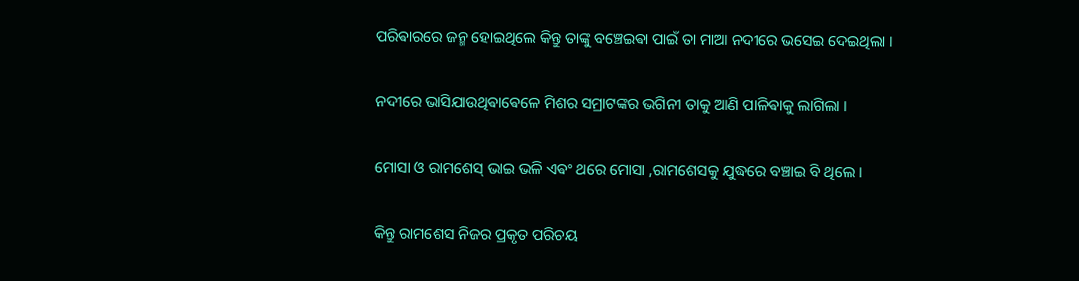ପରିଵାରରେ ଜନ୍ମ ହୋଇଥିଲେ କିନ୍ତୁ ତାଙ୍କୁ ବଞ୍ଚେଇଵା ପାଇଁ ତା ମାଆ ନଦୀରେ ଭସେଇ ଦେଇଥିଲା ।

ନଦୀରେ ଭାସିଯାଉଥିଵାଵେଳେ ମିଶର ସମ୍ରାଟଙ୍କର ଭଗିନୀ ତାକୁ ଆଣି ପାଳିଵାକୁ ଲାଗିଲା ।

ମୋସା ଓ ରାମଶେସ୍ ଭାଇ ଭଳି ଏଵଂ ଥରେ ମୋସା ,ରାମଶେସକୁ ଯୁଦ୍ଧରେ ବଞ୍ଚାଇ ବି ଥିଲେ ।

କିନ୍ତୁ ରାମଶେସ ନିଜର ପ୍ରକୃତ ପରିଚୟ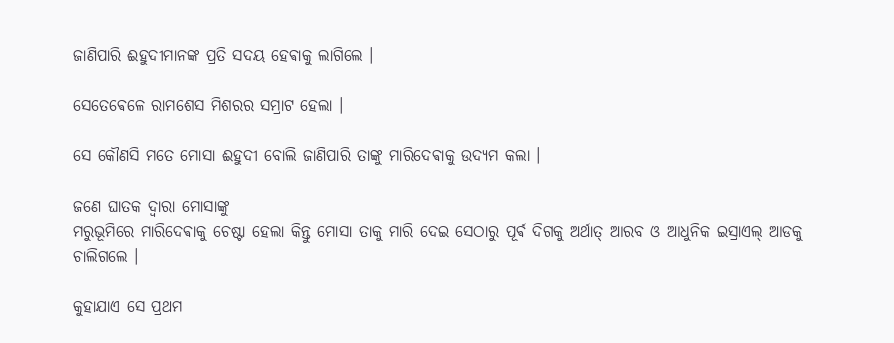ଜାଣିପାରି ଈହୁଦୀମାନଙ୍କ ପ୍ରତି ସଦୟ ହେଵାକୁ ଲାଗିଲେ ।

ସେତେଵେଳେ ରାମଶେସ ମିଶରର ସମ୍ରାଟ ହେଲା ।

ସେ କୌଣସି ମତେ ମୋସା ଈହୁଦୀ ବୋଲି ଜାଣିପାରି ତାଙ୍କୁ ମାରିଦେଵାକୁ ଉଦ୍ଯମ କଲା ।

ଜଣେ ଘାତକ ଦ୍ଵାରା ମୋସାଙ୍କୁ
ମରୁଭୂମିରେ ମାରିଦେଵାକୁ ଚେଷ୍ଟା ହେଲା କିନ୍ତୁ ମୋସା ତାକୁ ମାରି ଦେଇ ସେଠାରୁ ପୂର୍ଵ ଦିଗକୁ ଅର୍ଥାତ୍ ଆରବ ଓ ଆଧୁନିକ ଇସ୍ରାଏଲ୍ ଆଡକୁ ଚାଲିଗଲେ ।

କୁହାଯାଏ ସେ ପ୍ରଥମ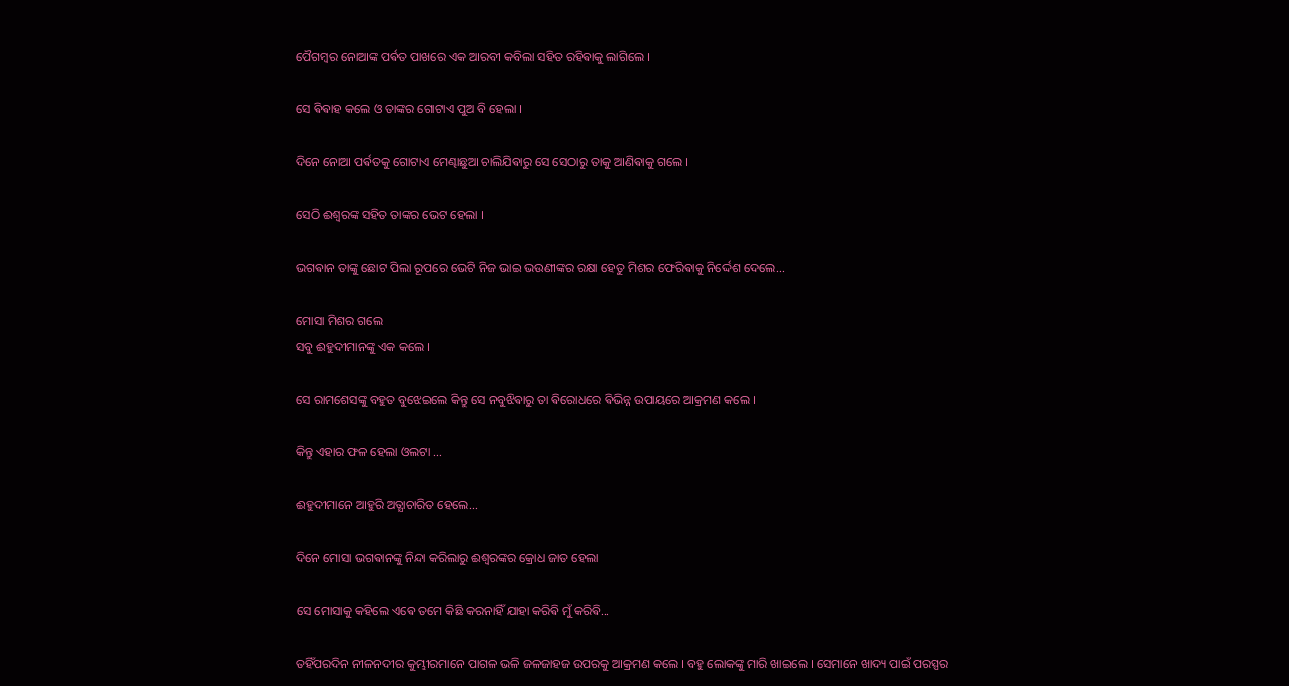ପୈଗମ୍ବର ନୋଆଙ୍କ ପର୍ଵତ ପାଖରେ ଏକ ଆରବୀ କବିଲା ସହିତ ରହିଵାକୁ ଲାଗିଲେ ।

ସେ ଵିଵାହ କଲେ ଓ ତାଙ୍କର ଗୋଟାଏ ପୁଅ ବି ହେଲା ।

ଦିନେ ନୋଆ ପର୍ଵତକୁ ଗୋଟାଏ ମେଣ୍ଢାଛୁଆ ଚାଲିଯିଵାରୁ ସେ ସେଠାରୁ ତାକୁ ଆଣିଵାକୁ ଗଲେ ।

ସେଠି ଈଶ୍ବରଙ୍କ ସହିତ ତାଙ୍କର ଭେଟ ହେଲା ।

ଭଗଵାନ ତାଙ୍କୁ ଛୋଟ ପିଲା ରୂପରେ ଭେଟି ନିଜ ଭାଇ ଭଉଣୀଙ୍କର ରକ୍ଷା ହେତୁ ମିଶର ଫେରିଵାକୁ ନିର୍ଦ୍ଦେଶ ଦେଲେ...

ମୋସା ମିଶର ଗଲେ
ସବୁ ଈହୁଦୀମାନଙ୍କୁ ଏକ କଲେ ।

ସେ ରାମଶେସଙ୍କୁ ବହୁତ ବୁଝେଇଲେ କିନ୍ତୁ ସେ ନବୁଝିଵାରୁ ତା ଵିରୋଧରେ ଵିଭିନ୍ନ ଉପାୟରେ ଆକ୍ରମଣ କଲେ ।

କିନ୍ତୁ ଏହାର ଫଳ ହେଲା ଓଲଟା ...

ଈହୁଦୀମାନେ ଆହୁରି ଅତ୍ଯାଚାରିତ ହେଲେ...

ଦିନେ ମୋସା ଭଗଵାନଙ୍କୁ ନିନ୍ଦା କରିଲାରୁ ଈଶ୍ବରଙ୍କର କ୍ରୋଧ ଜାତ ହେଲା

ସେ ମୋସାକୁ କହିଲେ ଏଵେ ତମେ କିଛି କରନାହିଁ ଯାହା କରିଵି ମୁଁ କରିଵି...

ତହିଁପରଦିନ ନୀଳନଦୀର କୁମ୍ଭୀରମାନେ ପାଗଳ ଭଳି ଜଳଜାହଜ ଉପରକୁ ଆକ୍ରମଣ କଲେ । ବହୁ ଲୋକଙ୍କୁ ମାରି ଖାଇଲେ । ସେମାନେ ଖାଦ୍ୟ ପାଇଁ ପରସ୍ପର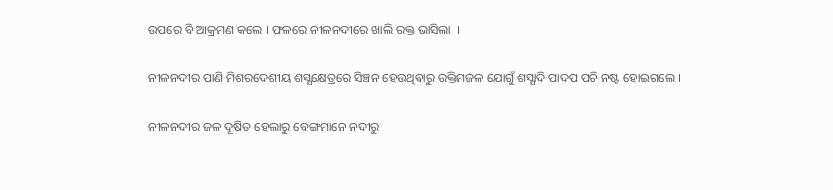ଉପରେ ବି ଆକ୍ରମଣ କଲେ । ଫଳରେ ନୀଳନଦୀରେ ଖାଲି ରକ୍ତ ଭାସିଲା  ।

ନୀଳନଦୀର ପାଣି ମିଶରଦେଶୀୟ ଶସ୍ଯକ୍ଷେତ୍ରରେ ସିଞ୍ଚନ ହେଉଥିଵାରୁ ରକ୍ତିମଜଳ ଯୋଗୁଁ ଶସ୍ଯାଦି ପାଦପ ପଚି ନଷ୍ଟ ହୋଇଗଲେ ।

ନୀଳନଦୀର ଜଳ ଦୂଷିତ ହେଲାରୁ ବେଙ୍ଗମାନେ ନଦୀରୁ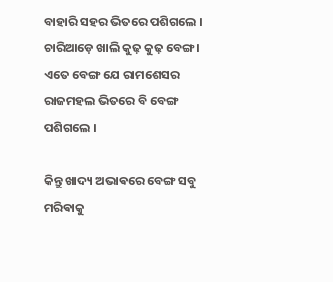ବାହାରି ସହର ଭିତରେ ପଶିଗଲେ । ଚାରିଆଡ଼େ ଖାଲି କୁଢ଼ କୁଢ଼ ବେଙ୍ଗ । ଏତେ ବେଙ୍ଗ ଯେ ରାମଶେସର ରାଜମହଲ ଭିତରେ ବି ବେଙ୍ଗ ପଶିଗଲେ ।

କିନ୍ତୁ ଖାଦ୍ୟ ଅଭାଵରେ ବେଙ୍ଗ ସବୁ ମରିଵାକୁ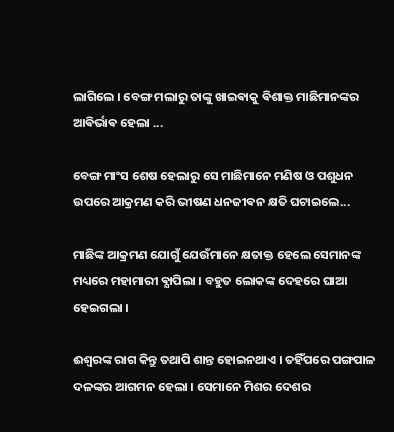ଲାଗିଲେ । ବେଙ୍ଗ ମଲାରୁ ତାଙ୍କୁ ଖାଇଵାକୁ ଵିଶାକ୍ତ ମାଛିମାନଙ୍କର ଆଵିର୍ଭାଵ ହେଲା ...

ବେଙ୍ଗ ମାଂସ ଶେଷ ହେଲାରୁ ସେ ମାଛିମାନେ ମଣିଷ ଓ ପଶୁଧନ ଉପରେ ଆକ୍ରମଣ କରି ଭୀଷଣ ଧନଜୀଵନ କ୍ଷତି ଘଟାଇଲେ...

ମାଛିଙ୍କ ଆକ୍ରମଣ ଯୋଗୁଁ ଯେଉଁମାନେ କ୍ଷତାକ୍ତ ହେଲେ ସେମାନଙ୍କ ମଧ୍ୟରେ ମହାମାରୀ ଵ୍ଯାପିଲା । ବହୁତ ଲୋକଙ୍କ ଦେହରେ ଘାଆ ହେଇଗଲା ।

ଈଶ୍ବରଙ୍କ ରାଗ କିନ୍ତୁ ତଥାପି ଶାନ୍ତ ହୋଇନଥାଏ । ତହିଁପରେ ପଙ୍ଗପାଳ ଦଳଙ୍କର ଆଗମନ ହେଲା । ସେମାନେ ମିଶର ଦେଶର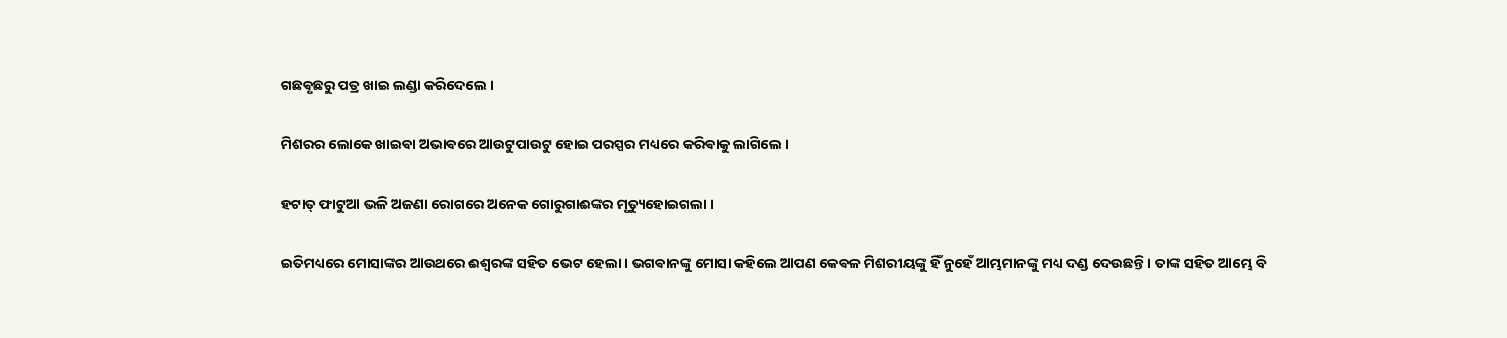ଗଛଵୃଛରୁ ପତ୍ର ଖାଇ ଲଣ୍ଡା କରିଦେଲେ ।

ମିଶରର ଲୋକେ ଖାଇଵା ଅଭାଵରେ ଆଉଟୁପାଉଟୁ ହୋଇ ପରସ୍ପର ମଧ୍ୟରେ କରିଵାକୁ ଲାଗିଲେ ।

ହଟାତ୍ ଫାଟୁଆ ଭଳି ଅଜଣା ରୋଗରେ ଅନେକ ଗୋରୁଗାଈଙ୍କର ମୃତ୍ୟୁହୋଇଗଲା ।

ଇତିମଧ୍ୟରେ ମୋସାଙ୍କର ଆଉଥରେ ଈଶ୍ବରଙ୍କ ସହିତ ଭେଟ ହେଲା । ଭଗଵାନଙ୍କୁ ମୋସା କହିଲେ ଆପଣ କେଵଳ ମିଶରୀୟଙ୍କୁ ହିଁ ନୁହେଁ ଆମ୍ଭମାନଙ୍କୁ ମଧ୍ୟ ଦଣ୍ଡ ଦେଉଛନ୍ତି । ତାଙ୍କ ସହିତ ଆମ୍ଭେ ବି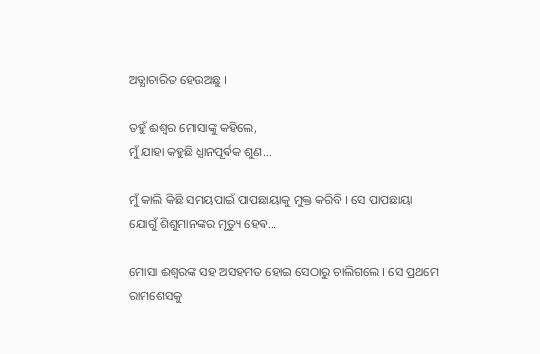ଅତ୍ଯାଚାରିତ ହେଉଅଛୁ ।

ତହୁଁ ଈଶ୍ୱର ମୋସାଙ୍କୁ କହିଲେ,
ମୁଁ ଯାହା କହୁଛି ଧ୍ଯାନପୂର୍ଵକ ଶୁଣ...

ମୁଁ କାଲି କିଛି ସମୟପାଇଁ ପାପଛାୟାକୁ ମୁକ୍ତ କରିବି । ସେ ପାପଛାୟା ଯୋଗୁଁ ଶିଶୁମାନଙ୍କର ମୃତ୍ୟୁ ହେଵ...

ମୋସା ଈଶ୍ବରଙ୍କ ସହ ଅସହମତ ହୋଇ ସେଠାରୁ ଚାଲିଗଲେ । ସେ ପ୍ରଥମେ ରାମଶେସକୁ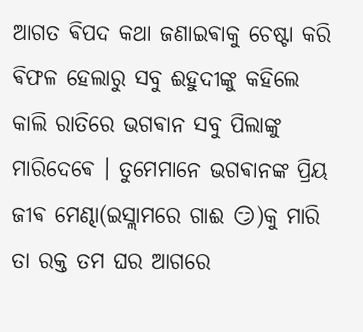ଆଗତ ଵିପଦ କଥା ଜଣାଇଵାକୁ ଚେଷ୍ଟା କରି ଵିଫଳ ହେଲାରୁ ସବୁ ଈହୁଦୀଙ୍କୁ କହିଲେ କାଲି ରାତିରେ ଭଗଵାନ ସବୁ ପିଲାଙ୍କୁ ମାରିଦେଵେ । ତୁମେମାନେ ଭଗଵାନଙ୍କ ପ୍ରିୟ ଜୀଵ ମେଣ୍ଢା(ଇସ୍ଲାମରେ ଗାଈ 😏)କୁ ମାରି ତା ରକ୍ତ ତମ ଘର ଆଗରେ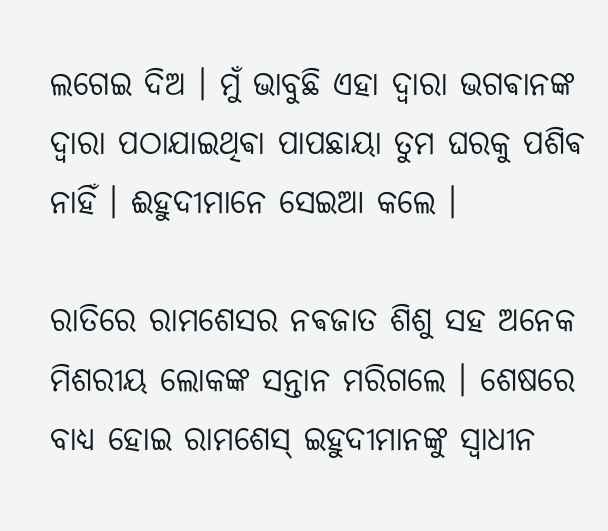ଲଗେଇ ଦିଅ । ମୁଁ ଭାବୁଛି ଏହା ଦ୍ଵାରା ଭଗଵାନଙ୍କ ଦ୍ଵାରା ପଠାଯାଇଥିଵା ପାପଛାୟା ତୁମ ଘରକୁ ପଶିଵ ନାହିଁ । ଈହୁଦୀମାନେ ସେଇଆ କଲେ ।

ରାତିରେ ରାମଶେସର ନଵଜାତ ଶିଶୁ ସହ ଅନେକ ମିଶରୀୟ ଲୋକଙ୍କ ସନ୍ତାନ ମରିଗଲେ । ଶେଷରେ ବାଧ୍ୟ ହୋଇ ରାମଶେସ୍ ଇହୁଦୀମାନଙ୍କୁ ସ୍ଵାଧୀନ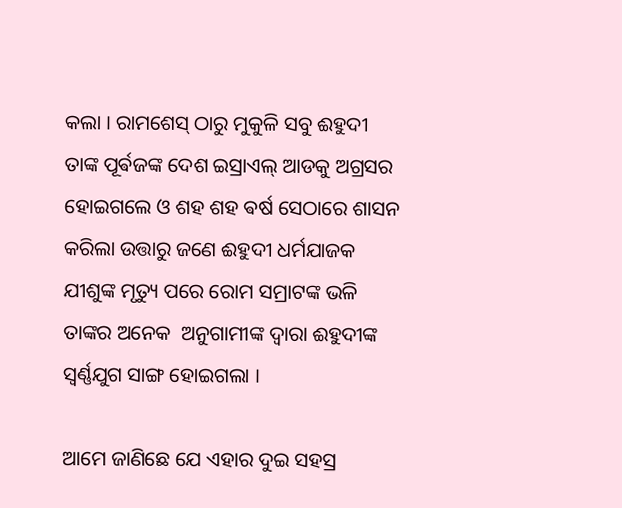କଲା । ରାମଶେସ୍ ଠାରୁ ମୁକୁଳି ସବୁ ଈହୁଦୀ ତାଙ୍କ ପୂର୍ଵଜଙ୍କ ଦେଶ ଇସ୍ରାଏଲ୍ ଆଡକୁ ଅଗ୍ରସର ହୋଇଗଲେ ଓ ଶହ ଶହ ଵର୍ଷ ସେଠାରେ ଶାସନ କରିଲା ଉତ୍ତାରୁ ଜଣେ ଈହୁଦୀ ଧର୍ମଯାଜକ ଯୀଶୁଙ୍କ ମୃତ୍ୟୁ ପରେ ରୋମ ସମ୍ରାଟଙ୍କ ଭଳି ତାଙ୍କର ଅନେକ  ଅନୁଗାମୀଙ୍କ ଦ୍ଵାରା ଈହୁଦୀଙ୍କ ସ୍ଵର୍ଣ୍ଣଯୁଗ ସାଙ୍ଗ ହୋଇଗଲା ।

ଆମେ ଜାଣିଛେ ଯେ ଏହାର ଦୁଇ ସହସ୍ର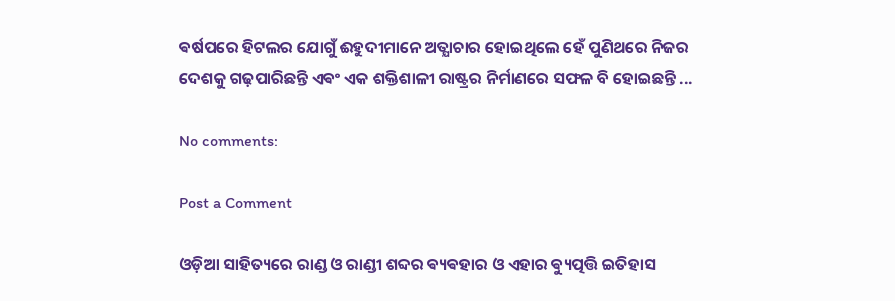ଵର୍ଷପରେ ହିଟଲର ଯୋଗୁଁ ଈହୁଦୀମାନେ ଅତ୍ଯାଚାର ହୋଇଥିଲେ ହେଁ ପୁଣିଥରେ ନିଜର ଦେଶକୁ ଗଢ଼ପାରିଛନ୍ତି ଏଵଂ ଏକ ଶକ୍ତିଶାଳୀ ରାଷ୍ଟ୍ରର ନିର୍ମାଣରେ ସଫଳ ବି ହୋଇଛନ୍ତି ...

No comments:

Post a Comment

ଓଡ଼ିଆ ସାହିତ୍ୟରେ ରାଣ୍ଡ ଓ ରାଣ୍ଡୀ ଶବ୍ଦର ଵ୍ୟଵହାର ଓ ଏହାର ଵ୍ୟୁତ୍ପତ୍ତି ଇତିହାସ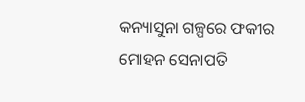କନ୍ୟାସୁନା ଗଳ୍ପରେ ଫକୀର ମୋହନ ସେନାପତି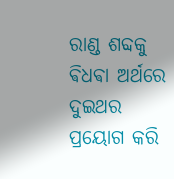ରାଣ୍ଡ ଶବ୍ଦକୁ ଵିଧଵା ଅର୍ଥରେ ଦୁଇଥର ପ୍ରୟୋଗ କରି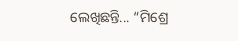ଲେଖିଛନ୍ତି... “ମିଶ୍ରେ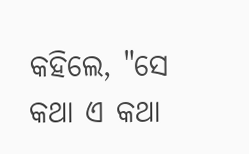କହିଲେ, "ସେ କଥା ଏ କଥା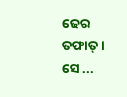ଢେର ତଫାତ୍ । ସେ ...